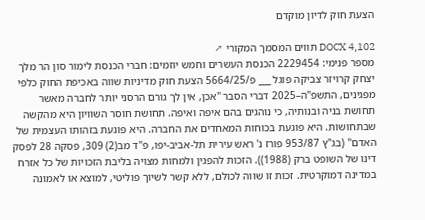הצעת חוק לדיון מוקדם

DOCX 4,102 תווים המסמך המקורי ↗
מספר פנימי: 2229454 הכנסת העשרים וחמש יוזמים: חברי הכנסת לימור סון הר מלך יצחק קרויזר צביקה פוגל ___ פ/5664/25 הצעת חוק מדיניות שווה באכיפת החוק כלפי מפגינים, התשפ"ה–2025 דברי הסבר "אכן, אין לך גורם הרסני יותר לחברה מאשר תחושת בניה ובנותיה, כי נוהגים בהם איפה ואיפה. תחושת חוסר השוויון היא מהקשה שבתחושות. היא פוגעת בכוחות המאחדים את החברה. היא פוגעת בזהותו העצמית של האדם" (בג"ץ 953/87 פורז נ' ראש עירית תל-אביב-יפו, פ"ד מב(2) 309, פסקה 28 לפסק דינו של השופט ברק (1988)). הזכות להפגין ולמחות מצויה בליבת הזכויות של כל אזרח במדינה דמוקרטית. זכות זו שווה לכולם, ללא קשר לשיוך פוליטי, למוצא או לאמונה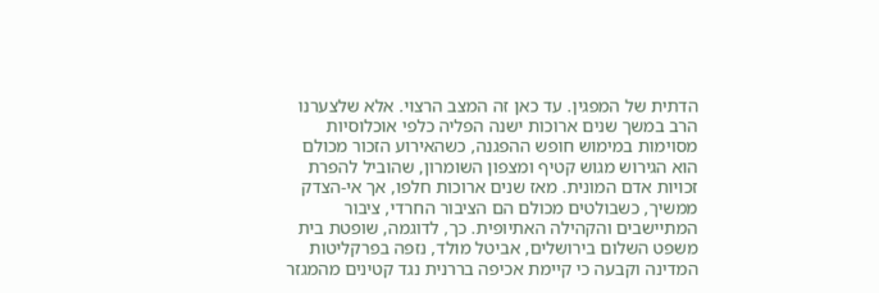הדתית של המפגין. עד כאן זה המצב הרצוי. אלא שלצערנו הרב במשך שנים ארוכות ישנה הפליה כלפי אוכלוסיות מסוימות במימוש חופש ההפגנה, כשהאירוע הזכור מכולם הוא הגירוש מגוש קטיף ומצפון השומרון, שהוביל להפרת זכויות אדם המונית. מאז שנים ארוכות חלפו, אך אי-הצדק ממשיך, כשבולטים מכולם הם הציבור החרדי, ציבור המתיישבים והקהילה האתיופית. כך, לדוגמה, שופטת בית משפט השלום בירושלים, אביטל מולד, נזפה בפרקליטות המדינה וקבעה כי קיימת אכיפה בררנית נגד קטינים מהמגזר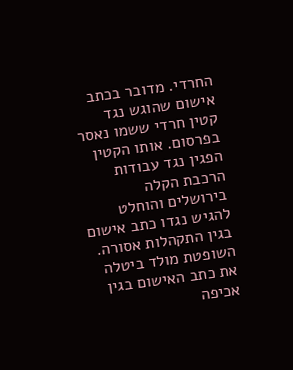החרדי. מדובר בכתב אישום שהוגש נגד קטין חרדי ששמו נאסר בפרסום. אותו הקטין הפגין נגד עבודות הרכבת הקלה בירושלים והוחלט להגיש נגדו כתב אישום בגין התקהלות אסורה. השופטת מולד ביטלה את כתב האישום בגין אכיפה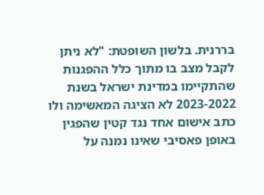בררנית. בלשון השופטת: "לא ניתן לקבל מצב בו מתוך כלל ההפגנות שהתקיימו במדינת ישראל בשנת 2023-2022 לא הציגה המאשימה ולו כתב אישום אחד נגד קטין שהפגין באופן פאסיבי שאינו נמנה על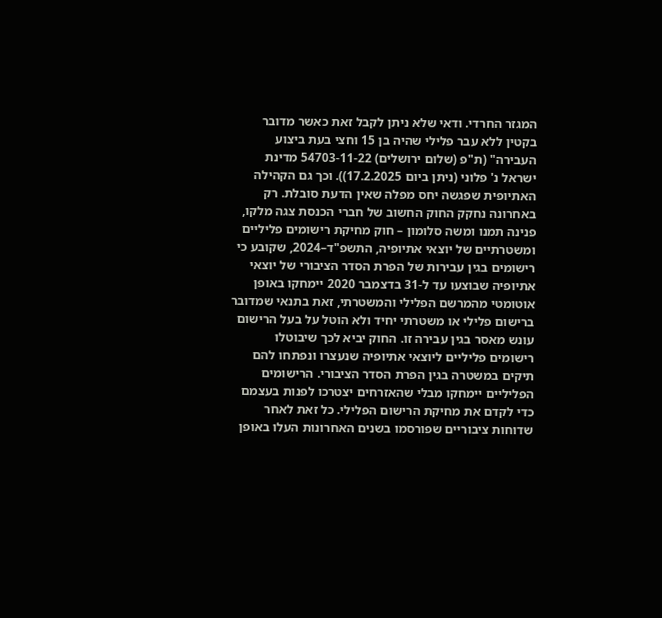המגזר החרדי. ודאי שלא ניתן לקבל זאת כאשר מדובר בקטין ללא עבר פלילי שהיה בן 15 וחצי בעת ביצוע העבירה" (ת"פ (שלום ירושלים) 54703-11-22 מדינת ישראל נ' פלוני (ניתן ביום 17.2.2025)). וכך גם הקהילה האתיופית שפגשה יחס מפלה שאין הדעת סובלת. רק באחרונה נחקק החוק החשוב של חברי הכנסת צגה מלקו, פנינה תמנו ומשה סלומון – חוק מחיקת רישומים פליליים ומשטרתיים של יוצאי אתיופיה, התשפ"ד–2024, שקובע כי רישומים בגין עבירות של הפרת הסדר הציבורי של יוצאי אתיופיה שבוצעו עד ל-31 בדצמבר 2020 יימחקו באופן אוטומטי מהמרשם הפלילי והמשטרתי, זאת בתנאי שמדובר ברישום פלילי או משטרתי יחיד ולא הוטל על בעל הרישום עונש מאסר בגין עבירה זו. החוק יביא לכך שיבוטלו רישומים פליליים ליוצאי אתיופיה שנעצרו ונפתחו להם תיקים במשטרה בגין הפרת הסדר הציבורי. הרישומים הפליליים יימחקו מבלי שהאזרחים יצטרכו לפנות בעצמם כדי לקדם את מחיקת הרישום הפלילי. כל זאת לאחר שדוחות ציבוריים שפורסמו בשנים האחרונות העלו באופן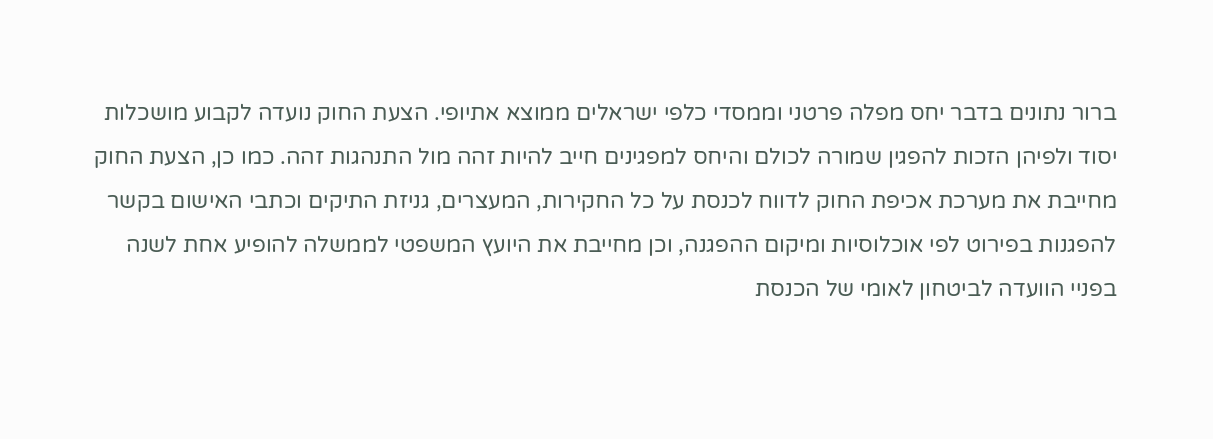ברור נתונים בדבר יחס מפלה פרטני וממסדי כלפי ישראלים ממוצא אתיופי. הצעת החוק נועדה לקבוע מושכלות יסוד ולפיהן הזכות להפגין שמורה לכולם והיחס למפגינים חייב להיות זהה מול התנהגות זהה. כמו כן, הצעת החוק מחייבת את מערכת אכיפת החוק לדווח לכנסת על כל החקירות, המעצרים, גניזת התיקים וכתבי האישום בקשר להפגנות בפירוט לפי אוכלוסיות ומיקום ההפגנה, וכן מחייבת את היועץ המשפטי לממשלה להופיע אחת לשנה בפניי הוועדה לביטחון לאומי של הכנסת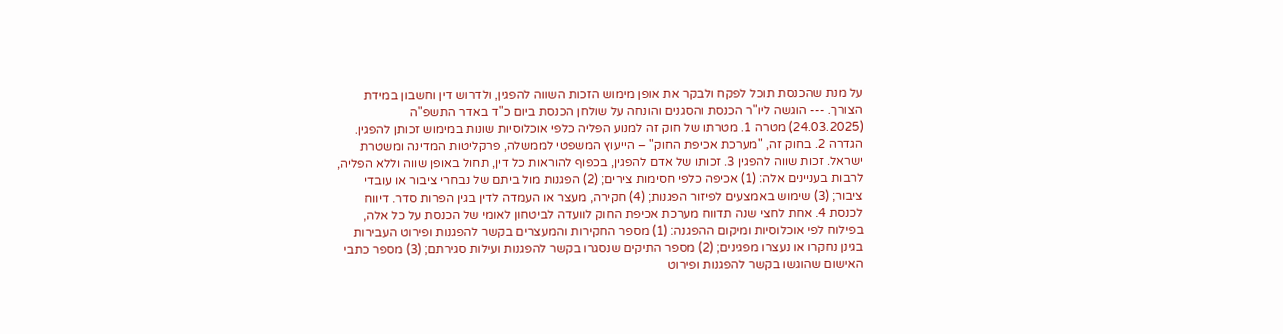על מנת שהכנסת תוכל לפקח ולבקר את אופן מימוש הזכות השווה להפגין, ולדרוש דין וחשבון במידת הצורך. --- הוגשה ליו"ר הכנסת והסגנים והונחה על שולחן הכנסת ביום כ"ד באדר התשפ"ה (24.03.2025) מטרה 1. מטרתו של חוק זה למנוע הפליה כלפי אוכלוסיות שונות במימוש זכותן להפגין. הגדרה 2. בחוק זה, "מערכת אכיפת החוק" – הייעוץ המשפטי לממשלה, פרקליטות המדינה ומשטרת ישראל. זכות שווה להפגין 3. זכותו של אדם להפגין, בכפוף להוראות כל דין, תחול באופן שווה וללא הפליה, לרבות בעניינים אלה: (1) אכיפה כלפי חסימות צירים; (2) הפגנות מול ביתם של נבחרי ציבור או עובדי ציבור; (3) שימוש באמצעים לפיזור הפגנות; (4) חקירה, מעצר או העמדה לדין בגין הפרות סדר. דיווח לכנסת 4. אחת לחצי שנה תדווח מערכת אכיפת החוק לוועדה לביטחון לאומי של הכנסת על כל אלה, בפילוח לפי אוכלוסיות ומיקום ההפגנה: (1) מספר החקירות והמעצרים בקשר להפגנות ופירוט העבירות בגינן נחקרו או נעצרו מפגינים; (2) מספר התיקים שנסגרו בקשר להפגנות ועילות סגירתם; (3) מספר כתבי האישום שהוגשו בקשר להפגנות ופירוט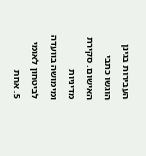העבירות בגינן הוגשו כתבי האישום. סקירת מדיניות ומימושה בוועדה לביטחון לאומי 5. אחת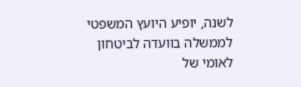לשנה, יופיע היועץ המשפטי לממשלה בוועדה לביטחון לאומי של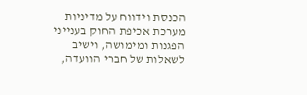הכנסת וידווח על מדיניות מערכת אכיפת החוק בענייני הפגנות ומימושה, וישיב לשאלות של חברי הוועדה,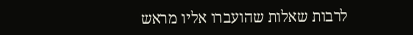לרבות שאלות שהועברו אליו מראש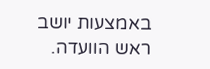באמצעות יושב ראש הוועדה.